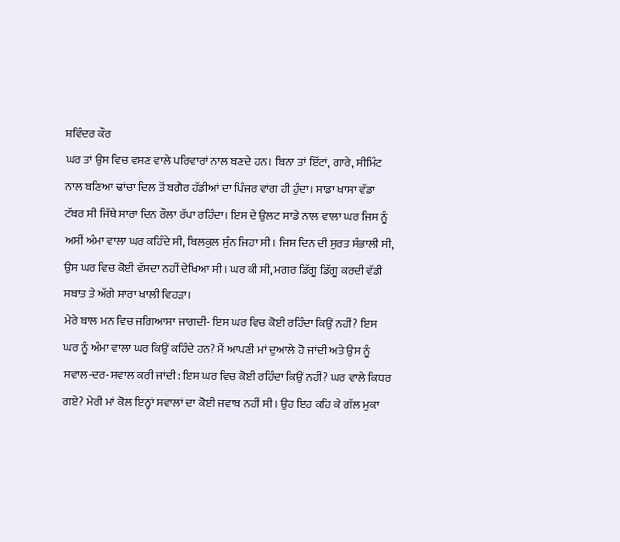ਸ਼ਵਿੰਦਰ ਕੌਰ
ਘਰ ਤਾਂ ਉਸ ਵਿਚ ਵਸਣ ਵਾਲੇ ਪਰਿਵਾਰਾਂ ਨਾਲ ਬਣਦੇ ਹਨ। ਬਿਨਾ ਤਾਂ ਇੱਟਾਂ, ਗਾਰੇ, ਸੀਮਿੰਟ ਨਾਲ ਬਣਿਆ ਢਾਂਚਾ ਦਿਲ ਤੋਂ ਬਗੈਰ ਹੱਡੀਆਂ ਦਾ ਪਿੰਜਰ ਵਾਂਗ ਹੀ ਹੁੰਦਾ। ਸਾਡਾ ਖਾਸਾ ਵੱਡਾ ਟੱਬਰ ਸੀ ਜਿੱਥੇ ਸਾਰਾ ਦਿਨ ਰੌਲਾ ਰੱਪਾ ਰਹਿੰਦਾ। ਇਸ ਦੇ ਉਲਟ ਸਾਡੇ ਨਾਲ ਵਾਲਾ ਘਰ ਜਿਸ ਨੂੰ ਅਸੀਂ ਅੰਮਾ ਵਾਲਾ ਘਰ ਕਹਿੰਦੇ ਸੀ, ਬਿਲਕੁਲ ਸੁੰਨ ਜਿਹਾ ਸੀ। ਜਿਸ ਦਿਨ ਦੀ ਸੁਰਤ ਸੰਭਾਲੀ ਸੀ, ਉਸ ਘਰ ਵਿਚ ਕੋਈ ਵੱਸਦਾ ਨਹੀਂ ਦੇਖਿਆ ਸੀ। ਘਰ ਕੀ ਸੀ, ਮਗਰ ਡਿੱਗੂ ਡਿੱਗੂ ਕਰਦੀ ਵੱਡੀ ਸਬਾਤ ਤੇ ਅੱਗੇ ਸਾਰਾ ਖਾਲੀ ਵਿਹੜਾ।
ਮੇਰੇ ਬਾਲ ਮਨ ਵਿਚ ਜਗਿਆਸਾ ਜਾਗਦੀ- ਇਸ ਘਰ ਵਿਚ ਕੋਈ ਰਹਿੰਦਾ ਕਿਉਂ ਨਹੀਂ? ਇਸ ਘਰ ਨੂੰ ਅੰਮਾ ਵਾਲਾ ਘਰ ਕਿਉਂ ਕਹਿੰਦੇ ਹਨ? ਮੈਂ ਆਪਣੀ ਮਾਂ ਦੁਆਲੇ ਹੋ ਜਾਂਦੀ ਅਤੇ ਉਸ ਨੂੰ ਸਵਾਲ-ਦਰ-ਸਵਾਲ ਕਰੀ ਜਾਂਦੀ: ਇਸ ਘਰ ਵਿਚ ਕੋਈ ਰਹਿੰਦਾ ਕਿਉਂ ਨਹੀਂ? ਘਰ ਵਾਲੇ ਕਿਧਰ ਗਏ? ਮੇਰੀ ਮਾਂ ਕੋਲ ਇਨ੍ਹਾਂ ਸਵਾਲਾਂ ਦਾ ਕੋਈ ਜਵਾਬ ਨਹੀਂ ਸੀ। ਉਹ ਇਹ ਕਹਿ ਕੇ ਗੱਲ ਮੁਕਾ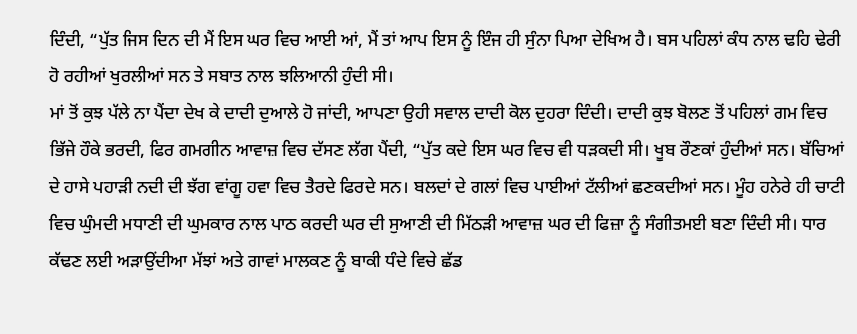ਦਿੰਦੀ, “ਪੁੱਤ ਜਿਸ ਦਿਨ ਦੀ ਮੈਂ ਇਸ ਘਰ ਵਿਚ ਆਈ ਆਂ, ਮੈਂ ਤਾਂ ਆਪ ਇਸ ਨੂੰ ਇੰਜ ਹੀ ਸੁੰਨਾ ਪਿਆ ਦੇਖਿਅ ਹੈ। ਬਸ ਪਹਿਲਾਂ ਕੰਧ ਨਾਲ ਢਹਿ ਢੇਰੀ ਹੋ ਰਹੀਆਂ ਖੁਰਲੀਆਂ ਸਨ ਤੇ ਸਬਾਤ ਨਾਲ ਝਲਿਆਨੀ ਹੁੰਦੀ ਸੀ।
ਮਾਂ ਤੋਂ ਕੁਝ ਪੱਲੇ ਨਾ ਪੈਂਦਾ ਦੇਖ ਕੇ ਦਾਦੀ ਦੁਆਲੇ ਹੋ ਜਾਂਦੀ, ਆਪਣਾ ਉਹੀ ਸਵਾਲ ਦਾਦੀ ਕੋਲ ਦੁਹਰਾ ਦਿੰਦੀ। ਦਾਦੀ ਕੁਝ ਬੋਲਣ ਤੋਂ ਪਹਿਲਾਂ ਗਮ ਵਿਚ ਭਿੱਜੇ ਹੌਕੇ ਭਰਦੀ, ਫਿਰ ਗਮਗੀਨ ਆਵਾਜ਼ ਵਿਚ ਦੱਸਣ ਲੱਗ ਪੈਂਦੀ, “ਪੁੱਤ ਕਦੇ ਇਸ ਘਰ ਵਿਚ ਵੀ ਧੜਕਦੀ ਸੀ। ਖੂਬ ਰੌਣਕਾਂ ਹੁੰਦੀਆਂ ਸਨ। ਬੱਚਿਆਂ ਦੇ ਹਾਸੇ ਪਹਾੜੀ ਨਦੀ ਦੀ ਝੱਗ ਵਾਂਗੂ ਹਵਾ ਵਿਚ ਤੈਰਦੇ ਫਿਰਦੇ ਸਨ। ਬਲਦਾਂ ਦੇ ਗਲਾਂ ਵਿਚ ਪਾਈਆਂ ਟੱਲੀਆਂ ਛਣਕਦੀਆਂ ਸਨ। ਮੂੰਹ ਹਨੇਰੇ ਹੀ ਚਾਟੀ ਵਿਚ ਘੁੰਮਦੀ ਮਧਾਣੀ ਦੀ ਘੁਮਕਾਰ ਨਾਲ ਪਾਠ ਕਰਦੀ ਘਰ ਦੀ ਸੁਆਣੀ ਦੀ ਮਿੱਠੜੀ ਆਵਾਜ਼ ਘਰ ਦੀ ਫਿਜ਼ਾ ਨੂੰ ਸੰਗੀਤਮਈ ਬਣਾ ਦਿੰਦੀ ਸੀ। ਧਾਰ ਕੱਢਣ ਲਈ ਅੜਾਉਂਦੀਆ ਮੱਝਾਂ ਅਤੇ ਗਾਵਾਂ ਮਾਲਕਣ ਨੂੰ ਬਾਕੀ ਧੰਦੇ ਵਿਚੇ ਛੱਡ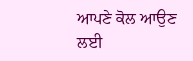ਆਪਣੇ ਕੋਲ ਆਉਣ ਲਈ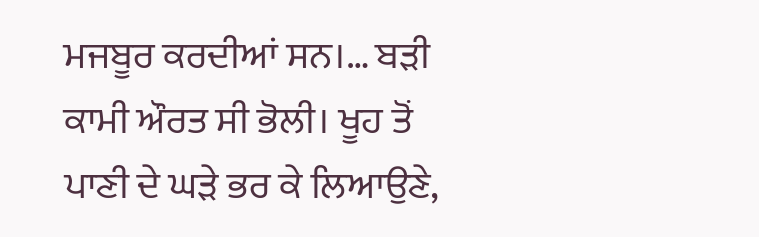ਮਜਬੂਰ ਕਰਦੀਆਂ ਸਨ।… ਬੜੀ ਕਾਮੀ ਔਰਤ ਸੀ ਭੋਲੀ। ਖੂਹ ਤੋਂ ਪਾਣੀ ਦੇ ਘੜੇ ਭਰ ਕੇ ਲਿਆਉਣੇ,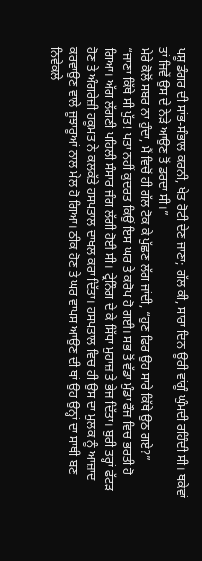ਪਸ਼ੂ ਡੰਗਰ ਦੀ ਸਾਂਭ-ਸੰਭਾਲ ਕਰਨੀ, ਖੇਤ ਰੋਟੀ ਦੇਣ ਜਾਣਾ; ਗੱਲ ਕੀ, ਸਾਰਾ ਦਿਨ ਊਰੀ ਵਾਂਗੂੰ ਘੁੰਮਦੀ ਰਹਿੰਦੀ ਸੀ। ਥਕੇਵਾਂ ਤਾਂ ਜਿਵੇਂ ਉਸ ਦੇ ਨੇੜੇ ਆਉਣ ਤੋਂ ਡਰਦਾ ਸੀ।”
ਮੇਰੇ ਕੋਲੋਂ ਸਬਰ ਨਾ ਹੁੰਦਾ, ਮੈਂ ਵਿਚੋਂ ਹੀ ਗੱਲ ਟੋਕ ਕੇ ਪੁੱਛਣ ਲੱਗ ਜਾਂਦੀ, “ਹੁਣ ਫਿਰ ਉਹ ਸਾਰੇ ਕਿੱਥੇ ਉਠ ਗਏ?”
“ਜਾਣਾ ਕਿੱਥੇ ਸੀ ਪੁੱਤ! ਪਤਾ ਨਹੀਂ ਕੁਦਰਤ ਕਿਉਂ ਇਸ ਘਰ ਤੇ ਕਰੋਪ ਹੋ ਗਈ। ਸਭ ਤੋਂ ਵੱਡਾ ਮੁੰਡਾ ਫੌਜ ਵਿਚ ਭਰਤੀ ਹੋ ਗਿਆ। ਅੱਗ ਲੱਗਣੀ ਪਹਿਲੀ ਸੰਸਾਰ ਜੰਗ ਲੱਗੀ ਹੋਈ ਸੀ। ਟ੍ਰੇਨਿੰਗ ਦੇ ਕੇ ਸਿੱਧਾ ਮੁਹਾਜ਼ ਤੇ ਭੇਜ ਦਿੱਤਾ। ਬੁਰੀ ਤਰ੍ਹਾਂ ਫੱਟੜ ਹੋਣ ਤੇ ਅੰਗਰੇਜ਼ੀ ਹਕੂਮਤ ਨੇ ਕਲਕੱਤੇ ਹਸਪਤਾਲ ਦਾਖਲ ਕਰਾ ਦਿੱਤਾ। ਹਸਪਤਾਲ ਵਿਚ ਹੀ ਉਸ ਦਾ ਮੁਲਕ ਨੂੰ ਆਜ਼ਾਦ ਕਰਵਾਉਣ ਵਾਲੇ ਜੂਝਾਰੂਆਂ ਨਾਲ ਮੇਲ ਹੋ ਗਿਆ। ਠੀਕ ਹੋਣ ਤੇ ਘਰ ਵਾਪਸ ਆਉਣ ਦੀ ਥਾਂ ਉਹ ਉਨ੍ਹਾਂ ਦਾ ਸਾਥੀ ਬਣ ਨਿਵੇਕਲੇ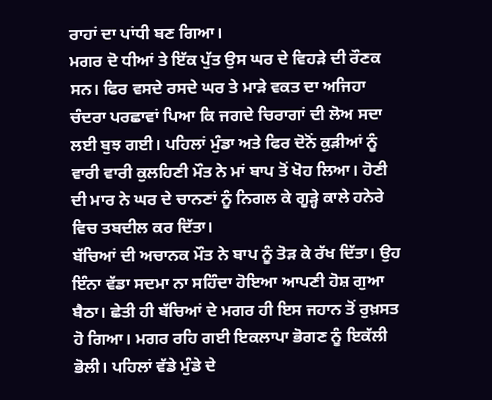ਰਾਹਾਂ ਦਾ ਪਾਂਧੀ ਬਣ ਗਿਆ।
ਮਗਰ ਦੋ ਧੀਆਂ ਤੇ ਇੱਕ ਪੁੱਤ ਉਸ ਘਰ ਦੇ ਵਿਹੜੇ ਦੀ ਰੌਣਕ ਸਨ। ਫਿਰ ਵਸਦੇ ਰਸਦੇ ਘਰ ਤੇ ਮਾੜੇ ਵਕਤ ਦਾ ਅਜਿਹਾ ਚੰਦਰਾ ਪਰਛਾਵਾਂ ਪਿਆ ਕਿ ਜਗਦੇ ਚਿਰਾਗਾਂ ਦੀ ਲੋਅ ਸਦਾ ਲਈ ਬੁਝ ਗਈ। ਪਹਿਲਾਂ ਮੁੰਡਾ ਅਤੇ ਫਿਰ ਦੋਨੋਂ ਕੁੜੀਆਂ ਨੂੰ ਵਾਰੀ ਵਾਰੀ ਕੁਲਹਿਣੀ ਮੌਤ ਨੇ ਮਾਂ ਬਾਪ ਤੋਂ ਖੋਹ ਲਿਆ। ਹੋਣੀ ਦੀ ਮਾਰ ਨੇ ਘਰ ਦੇ ਚਾਨਣਾਂ ਨੂੰ ਨਿਗਲ ਕੇ ਗੂੜ੍ਹੇ ਕਾਲੇ ਹਨੇਰੇ ਵਿਚ ਤਬਦੀਲ ਕਰ ਦਿੱਤਾ।
ਬੱਚਿਆਂ ਦੀ ਅਚਾਨਕ ਮੌਤ ਨੇ ਬਾਪ ਨੂੰ ਤੋੜ ਕੇ ਰੱਖ ਦਿੱਤਾ। ਉਹ ਇੰਨਾ ਵੱਡਾ ਸਦਮਾ ਨਾ ਸਹਿੰਦਾ ਹੋਇਆ ਆਪਣੀ ਹੋਸ਼ ਗੁਆ ਬੈਠਾ। ਛੇਤੀ ਹੀ ਬੱਚਿਆਂ ਦੇ ਮਗਰ ਹੀ ਇਸ ਜਹਾਨ ਤੋਂ ਰੁਖ਼ਸਤ ਹੋ ਗਿਆ। ਮਗਰ ਰਹਿ ਗਈ ਇਕਲਾਪਾ ਭੋਗਣ ਨੂੰ ਇਕੱਲੀ ਭੋਲੀ। ਪਹਿਲਾਂ ਵੱਡੇ ਮੁੰਡੇ ਦੇ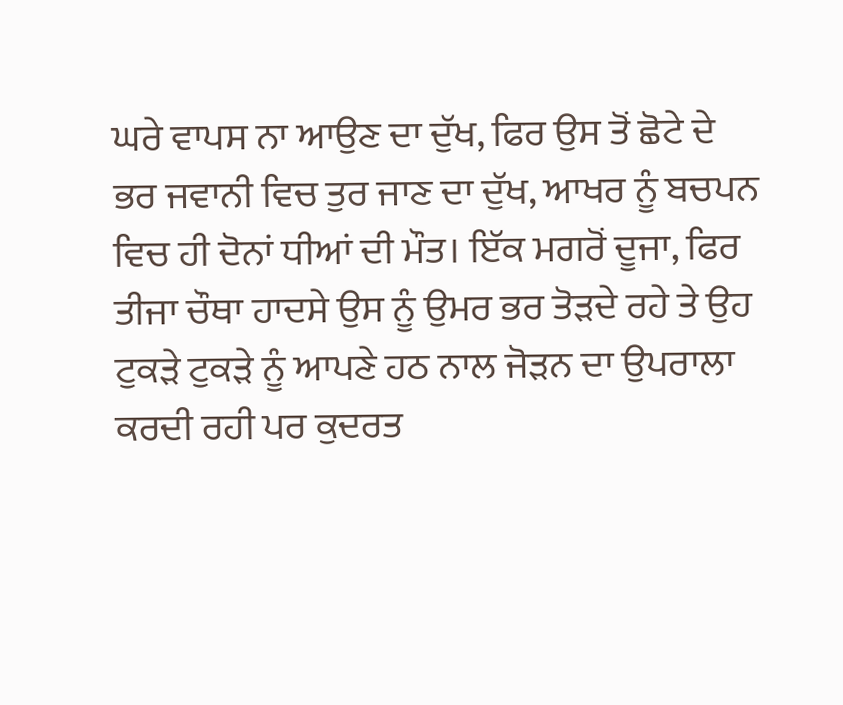ਘਰੇ ਵਾਪਸ ਨਾ ਆਉਣ ਦਾ ਦੁੱਖ, ਫਿਰ ਉਸ ਤੋਂ ਛੋਟੇ ਦੇ ਭਰ ਜਵਾਨੀ ਵਿਚ ਤੁਰ ਜਾਣ ਦਾ ਦੁੱਖ, ਆਖਰ ਨੂੰ ਬਚਪਨ ਵਿਚ ਹੀ ਦੋਨਾਂ ਧੀਆਂ ਦੀ ਮੌਤ। ਇੱਕ ਮਗਰੋਂ ਦੂਜਾ, ਫਿਰ ਤੀਜਾ ਚੌਥਾ ਹਾਦਸੇ ਉਸ ਨੂੰ ਉਮਰ ਭਰ ਤੋੜਦੇ ਰਹੇ ਤੇ ਉਹ ਟੁਕੜੇ ਟੁਕੜੇ ਨੂੰ ਆਪਣੇ ਹਠ ਨਾਲ ਜੋੜਨ ਦਾ ਉਪਰਾਲਾ ਕਰਦੀ ਰਹੀ ਪਰ ਕੁਦਰਤ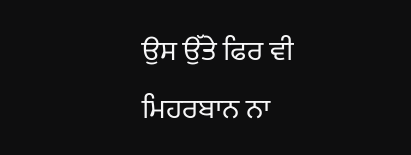ਉਸ ਉੱਤੇ ਫਿਰ ਵੀ ਮਿਹਰਬਾਨ ਨਾ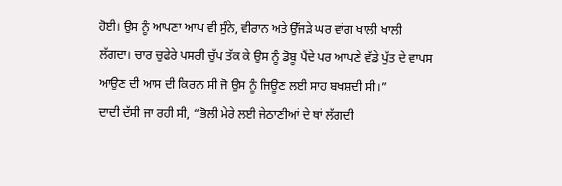ਹੋਈ। ਉਸ ਨੂੰ ਆਪਣਾ ਆਪ ਵੀ ਸੁੰਨੇ, ਵੀਰਾਨ ਅਤੇ ਉੱਜੜੇ ਘਰ ਵਾਂਗ ਖਾਲੀ ਖਾਲੀ ਲੱਗਦਾ। ਚਾਰ ਚੁਫੇਰੇ ਪਸਰੀ ਚੁੱਪ ਤੱਕ ਕੇ ਉਸ ਨੂੰ ਡੋਬੂ ਪੈਂਦੇ ਪਰ ਆਪਣੇ ਵੱਡੇ ਪੁੱਤ ਦੇ ਵਾਪਸ ਆਉਣ ਦੀ ਆਸ ਦੀ ਕਿਰਨ ਸੀ ਜੋ ਉਸ ਨੂੰ ਜਿਊਣ ਲਈ ਸਾਹ ਬਖਸ਼ਦੀ ਸੀ।”
ਦਾਦੀ ਦੱਸੀ ਜਾ ਰਹੀ ਸੀ, “ਭੋਲੀ ਮੇਰੇ ਲਈ ਜੇਠਾਣੀਆਂ ਦੇ ਥਾਂ ਲੱਗਦੀ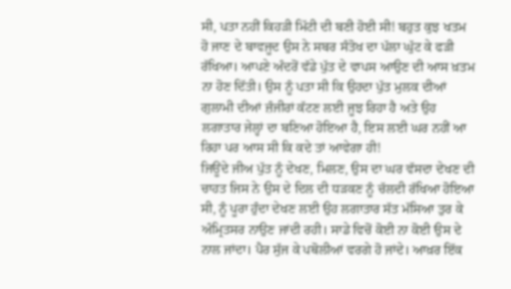ਸੀ, ਪਤਾ ਨਹੀਂ ਕਿਹੜੀ ਮਿੱਟੀ ਦੀ ਬਣੀ ਹੋਈ ਸੀ! ਬਹੁਤ ਕੁਝ ਖਤਮ ਹੋ ਜਾਣ ਦੇ ਬਾਵਜੂਦ ਉਸ ਨੇ ਸਬਰ ਸੰਤੋਖ ਦਾ ਪੱਲਾ ਘੁੱਟ ਕੇ ਫੜੀ ਰੱਖਿਆ। ਆਪਣੇ ਅੰਦਰੋਂ ਵੱਡੇ ਪੁੱਤ ਦੇ ਵਾਪਸ ਆਉਣ ਦੀ ਆਸ ਖ਼ਤਮ ਨਾ ਹੋਣ ਦਿੱਤੀ। ਉਸ ਨੂੰ ਪਤਾ ਸੀ ਕਿ ਉਹਦਾ ਪੁੱਤ ਮੁਲਕ ਦੀਆਂ ਗੁਲਾਮੀ ਦੀਆਂ ਜ਼ੰਜੀਰਾਂ ਕੱਟਣ ਲਈ ਜੂਝ ਰਿਹਾ ਹੈ ਅਤੇ ਉਹ ਲਗਾਤਾਰ ਜੇਲ੍ਹਾਂ ਦਾ ਬਣਿਆ ਹੋਇਆ ਹੈ, ਇਸ ਲਈ ਘਰ ਨਹੀਂ ਆ ਰਿਹਾ ਪਰ ਆਸ ਸੀ ਕਿ ਕਦੇ ਤਾਂ ਆਵੇਗਾ ਹੀ!
ਜਿਊਂਦੇ ਜੀਅ ਪੁੱਤ ਨੂੰ ਦੇਖਣ, ਮਿਲਣ, ਉਸ ਦਾ ਘਰ ਵੱਸਦਾ ਦੇਖਣ ਦੀ ਚਾਹਤ ਜਿਸ ਨੇ ਉਸ ਦੇ ਦਿਲ ਦੀ ਧੜਕਣ ਨੂੰ ਚੱਲਦੀ ਰੱਖਿਆ ਹੋਇਆ ਸੀ, ਨੂੰ ਪੂਰਾ ਹੁੰਦਾ ਦੇਖਣ ਲਈ ਉਹ ਲਗਾਤਾਰ ਸੱਤ ਮੱਸਿਆ ਤੁਰ ਕੇ ਅੰਮ੍ਰਿਤਸਰ ਨਾਉਣ ਜਾਂਦੀ ਰਹੀ। ਸਾਡੇ ਵਿਚੋਂ ਕੋਈ ਨਾ ਕੋਈ ਉਸ ਦੇ ਨਾਲ ਜਾਂਦਾ। ਪੈਰ ਸੁੱਜ ਕੇ ਪਥੋਲੀਆਂ ਵਰਗੇ ਹੋ ਜਾਂਦੇ। ਆਖ਼ਰ ਇੱਕ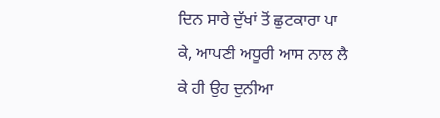ਦਿਨ ਸਾਰੇ ਦੁੱਖਾਂ ਤੋਂ ਛੁਟਕਾਰਾ ਪਾ ਕੇ, ਆਪਣੀ ਅਧੂਰੀ ਆਸ ਨਾਲ ਲੈ ਕੇ ਹੀ ਉਹ ਦੁਨੀਆ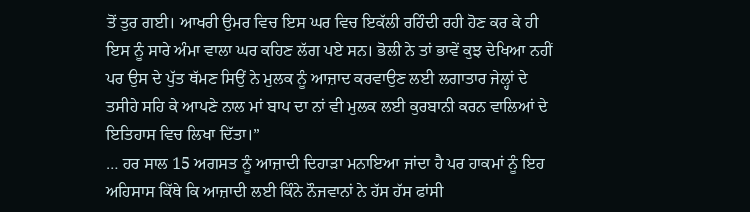ਤੋਂ ਤੁਰ ਗਈ। ਆਖਰੀ ਉਮਰ ਵਿਚ ਇਸ ਘਰ ਵਿਚ ਇਕੱਲੀ ਰਹਿੰਦੀ ਰਹੀ ਹੋਣ ਕਰ ਕੇ ਹੀ ਇਸ ਨੂੰ ਸਾਰੇ ਅੰਮਾ ਵਾਲਾ ਘਰ ਕਹਿਣ ਲੱਗ ਪਏ ਸਨ। ਭੋਲੀ ਨੇ ਤਾਂ ਭਾਵੇਂ ਕੁਝ ਦੇਖਿਆ ਨਹੀਂ ਪਰ ਉਸ ਦੇ ਪੁੱਤ ਥੱਮਣ ਸਿਉਂ ਨੇ ਮੁਲਕ ਨੂੰ ਆਜ਼ਾਦ ਕਰਵਾਉਣ ਲਈ ਲਗਾਤਾਰ ਜੇਲ੍ਹਾਂ ਦੇ ਤਸੀਹੇ ਸਹਿ ਕੇ ਆਪਣੇ ਨਾਲ ਮਾਂ ਬਾਪ ਦਾ ਨਾਂ ਵੀ ਮੁਲਕ ਲਈ ਕੁਰਬਾਨੀ ਕਰਨ ਵਾਲਿਆਂ ਦੇ ਇਤਿਹਾਸ ਵਿਚ ਲਿਖਾ ਦਿੱਤਾ।”
… ਹਰ ਸਾਲ 15 ਅਗਸਤ ਨੂੰ ਆਜ਼ਾਦੀ ਦਿਹਾੜਾ ਮਨਾਇਆ ਜਾਂਦਾ ਹੈ ਪਰ ਹਾਕਮਾਂ ਨੂੰ ਇਹ ਅਹਿਸਾਸ ਕਿੱਥੇ ਕਿ ਆਜ਼ਾਦੀ ਲਈ ਕਿੰਨੇ ਨੌਜਵਾਨਾਂ ਨੇ ਹੱਸ ਹੱਸ ਫਾਂਸੀ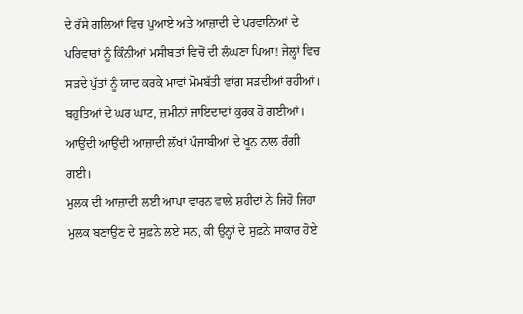ਦੇ ਰੱਸੇ ਗਲਿਆਂ ਵਿਚ ਪੁਆਏ ਅਤੇ ਆਜ਼ਾਦੀ ਦੇ ਪਰਵਾਨਿਆਂ ਦੇ ਪਰਿਵਾਰਾਂ ਨੂੰ ਕਿੰਨੀਆਂ ਮਸੀਬਤਾਂ ਵਿਚੋਂ ਦੀ ਲੰਘਣਾ ਪਿਆ! ਜੇਲ੍ਹਾਂ ਵਿਚ ਸੜਦੇ ਪੁੱਤਾਂ ਨੂੰ ਯਾਦ ਕਰਕੇ ਮਾਵਾਂ ਮੋਮਬੱਤੀ ਵਾਂਗ ਸੜਦੀਆਂ ਰਹੀਆਂ। ਬਹੁਤਿਆਂ ਦੇ ਘਰ ਘਾਟ, ਜ਼ਮੀਨਾਂ ਜਾਇਦਾਦਾਂ ਕੁਰਕ ਹੋ ਗਈਆਂ। ਆਉਂਦੀ ਆਉਂਦੀ ਆਜ਼ਾਦੀ ਲੱਖਾਂ ਪੰਜਾਬੀਆਂ ਦੇ ਖੂਨ ਨਾਲ ਰੰਗੀ ਗਈ।
ਮੁਲਕ ਦੀ ਆਜ਼ਾਦੀ ਲਈ ਆਪਾ ਵਾਰਨ ਵਾਲੇ ਸ਼ਹੀਦਾਂ ਨੇ ਜਿਹੋ ਜਿਹਾ ਮੁਲਕ ਬਣਾਉਣ ਦੇ ਸੁਫ਼ਨੇ ਲਏ ਸਨ, ਕੀ ਉਨ੍ਹਾਂ ਦੇ ਸੁਫ਼ਨੇ ਸਾਕਾਰ ਹੋਏ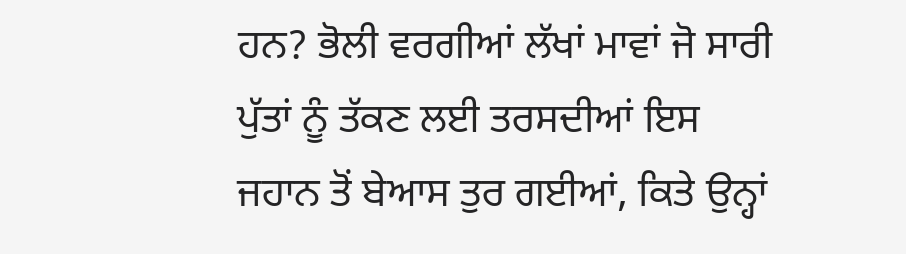ਹਨ? ਭੋਲੀ ਵਰਗੀਆਂ ਲੱਖਾਂ ਮਾਵਾਂ ਜੋ ਸਾਰੀ ਪੁੱਤਾਂ ਨੂੰ ਤੱਕਣ ਲਈ ਤਰਸਦੀਆਂ ਇਸ ਜਹਾਨ ਤੋਂ ਬੇਆਸ ਤੁਰ ਗਈਆਂ, ਕਿਤੇ ਉਨ੍ਹਾਂ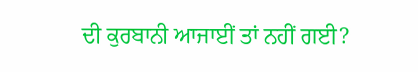ਦੀ ਕੁਰਬਾਨੀ ਆਜਾਈਂ ਤਾਂ ਨਹੀਂ ਗਈ?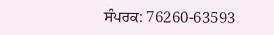ਸੰਪਰਕ: 76260-63593